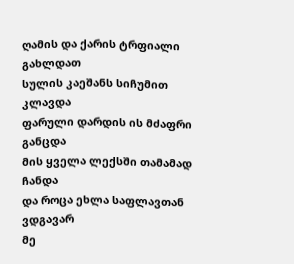ღამის და ქარის ტრფიალი გახლდათ
სულის კაეშანს სიჩუმით კლავდა
ფარული დარდის ის მძაფრი განცდა
მის ყველა ლექსში თამამად ჩანდა
და როცა ეხლა საფლავთან ვდგავარ
მე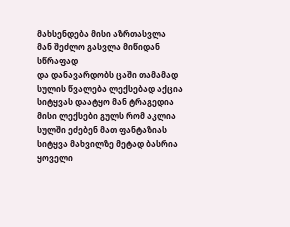მახსენდება მისი აზრთასვლა
მან შეძლო გასვლა მიწიდან სწრაფად
და დანავარდობს ცაში თამამად
სულის წვალება ლექსებად აქცია
სიტყვას დაატყო მან ტრაგედია
მისი ლექსები გულს რომ აკლია
სულში ეძებენ მათ ფანტაზიას
სიტყვა მახვილზე მეტად ბასრია
ყოველი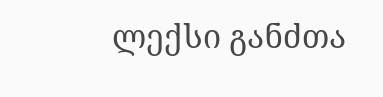ლექსი განძთა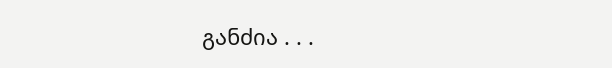განძია . . .